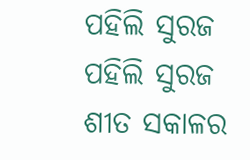ପହିଲି ସୁରଜ
ପହିଲି ସୁରଜ
ଶୀତ ସକାଳର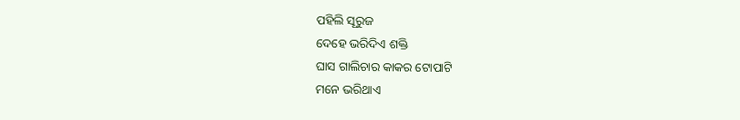ପହିଲି ସୂରୁଜ
ଦେହେ ଭରିଦିଏ ଶକ୍ତି
ଘାସ ଗାଲିଚାର କାକର ଟୋପାଟି
ମନେ ଭରିଥାଏ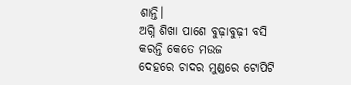ଶାନ୍ତି।
ଅଗ୍ନି ଶିଖା ପାଶେ ବୁଢ଼ାବୁଢ଼ୀ ବସି
କରନ୍ତି କେତେ ମଉଜ
ଦେହରେ ଚାଦର ମୁଣ୍ଡରେ ଟୋପିଟି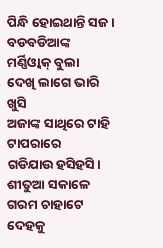ପିନ୍ଧି ହୋଇଥାନ୍ତି ସଜ।
ବଡବଡିଆଙ୍କ ମର୍ଣ୍ଣିଓ୍ବାକ୍ ବୁଲା
ଦେଖି ଲାଗେ ଭାରି ଖୁସି
ଅଜାଙ୍କ ସାଥିରେ ଟାହି ଟାପରାରେ
ଗଡିଯାଉ ହସିହସି।
ଶୀତୁଆ ସକାଳେ ଗରମ ଚାହାଟେ
ଦେହକୁ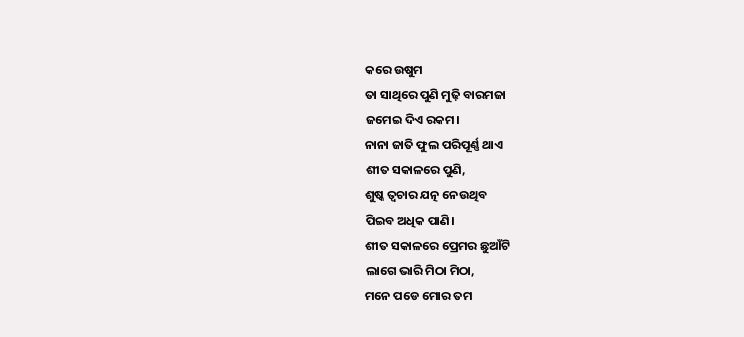କରେ ଉଷୁମ
ତା ସାଥିରେ ପୁଣି ମୁଢ଼ି ବାରମଜା
ଜମେଇ ଦିଏ ରକମ।
ନାନା ଜାତି ଫୁଲ ପରିପୂର୍ଣ୍ଣ ଥାଏ
ଶୀତ ସକାଳରେ ପୁଣି,
ଶୁଷ୍କ ତ୍ବଚାର ଯତ୍ନ ନେଉଥିବ
ପିଇବ ଅଧିକ ପାଣି।
ଶୀତ ସକାଳରେ ପ୍ରେମର ଛୁଆଁଟି
ଲାଗେ ଭାରି ମିଠା ମିଠା,
ମନେ ପଡେ ମୋର ତମ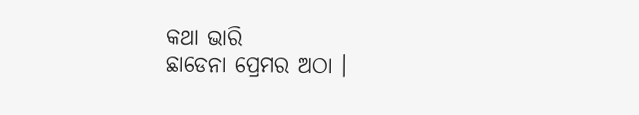କଥା ଭାରି
ଛାଡେନା ପ୍ରେମର ଅଠା ।